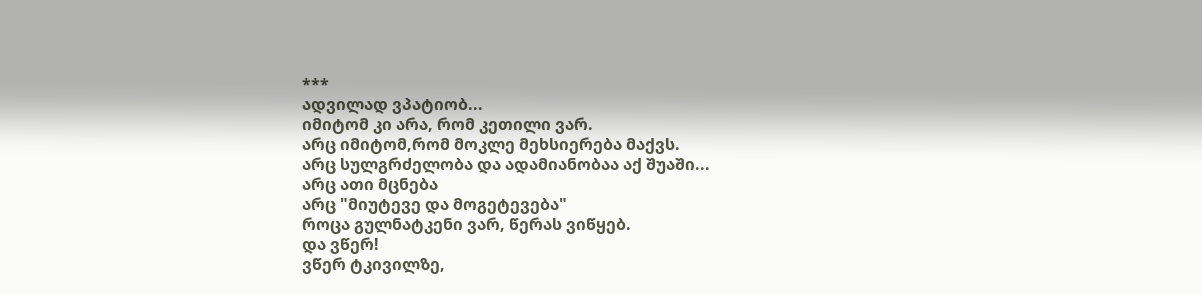***
ადვილად ვპატიობ...
იმიტომ კი არა, რომ კეთილი ვარ.
არც იმიტომ,რომ მოკლე მეხსიერება მაქვს.
არც სულგრძელობა და ადამიანობაა აქ შუაში...
არც ათი მცნება
არც "მიუტევე და მოგეტევება"
როცა გულნატკენი ვარ, წერას ვიწყებ.
და ვწერ!
ვწერ ტკივილზე,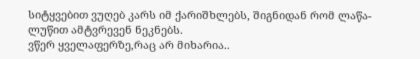სიტყვებით ვუღებ კარს იმ ქარიშხლებს, შიგნიდან რომ ლაწა-ლუწით ამტვრევენ ნეკნებს.
ვწერ ყველაფერზე,რაც არ მიხარია..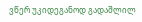ვწერ უკიდეგანოდ გადაშლილ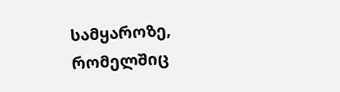სამყაროზე, რომელშიც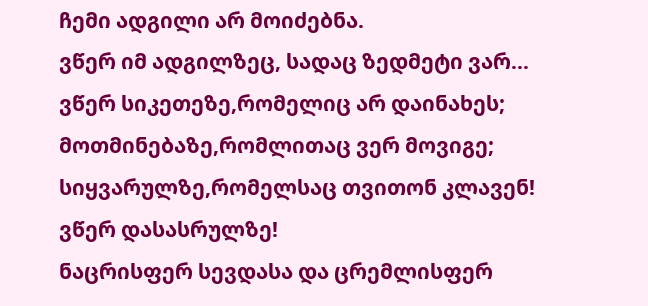ჩემი ადგილი არ მოიძებნა.
ვწერ იმ ადგილზეც, სადაც ზედმეტი ვარ...
ვწერ სიკეთეზე,რომელიც არ დაინახეს;
მოთმინებაზე,რომლითაც ვერ მოვიგე;
სიყვარულზე,რომელსაც თვითონ კლავენ!
ვწერ დასასრულზე!
ნაცრისფერ სევდასა და ცრემლისფერ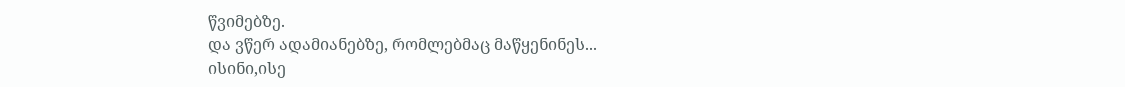წვიმებზე.
და ვწერ ადამიანებზე, რომლებმაც მაწყენინეს...
ისინი,ისე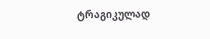ტრაგიკულად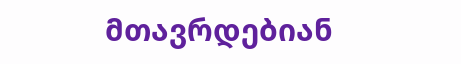მთავრდებიან